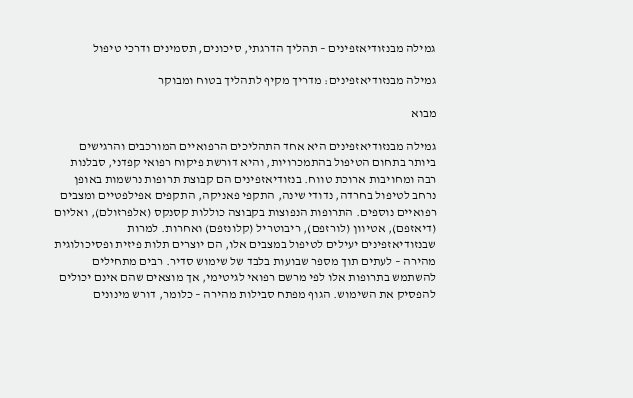גמילה מבנזודיאזפינים – תהליך הדרגתי, סיכונים, תסמינים ודרכי טיפול

גמילה מבנזודיאזפינים: מדריך מקיף לתהליך בטוח ומבוקר

מבוא

גמילה מבנזודיאזפינים היא אחד התהליכים הרפואיים המורכבים והרגישים ביותר בתחום הטיפול בהתמכרויות, והיא דורשת פיקוח רפואי קפדני, סבלנות רבה ומחויבות ארוכת טווח. בנזודיאזפינים הם קבוצת תרופות נרשמות באופן נרחב לטיפול בחרדה, נדודי שינה, התקפי פאניקה, התקפים אפילפטיים ומצבים רפואיים נוספים. התרופות הנפוצות בקבוצה כוללות קסנקס (אלפרזולם), ואליום (דיאזפם), אטיוון (לורזפם), ריבוטריל (קלונזפם) ואחרות. למרות שבנזודיאזפינים יעילים לטיפול במצבים אלו, הם יוצרים תלות פיזית ופסיכולוגית מהירה – לעתים תוך מספר שבועות בלבד של שימוש סדיר. רבים מתחילים להשתמש בתרופות אלו לפי מרשם רפואי לגיטימי, אך מוצאים שהם אינם יכולים להפסיק את השימוש. הגוף מפתח סבילות מהירה – כלומר, דורש מינונים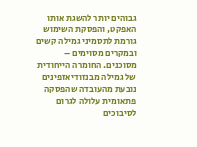גבוהים יותר להשגת אותו האפקט, והפסקת השימוש גורמת לתסמיני גמילה קשים ובמקרים מסוימים – מסוכנים. החומרה הייחודית של גמילה מבנזודיאזפינים נובעת מהעובדה שהפסקה פתאומית עלולה לגרום לסיבוכים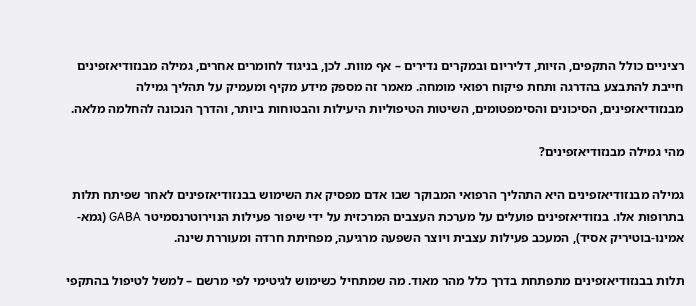רציניים כולל התקפים, הזיות, דליריום ובמקרים נדירים – אף מוות. לכן, בניגוד לחומרים אחרים, גמילה מבנזודיאזפינים חייבת להתבצע בהדרגה ותחת פיקוח רפואי מומחה. מאמר זה מספק מידע מקיף ומעמיק על תהליך גמילה מבנזודיאזפינים, הסיכונים והסימפטומים, השיטות הטיפוליות היעילות והבטוחות ביותר, והדרך הנכונה להחלמה מלאה.

מהי גמילה מבנזודיאזפינים?

גמילה מבנזודיאזפינים היא התהליך הרפואי המבוקר שבו אדם מפסיק את השימוש בבנזודיאזפינים לאחר שפיתח תלות בתרופות אלו. בנזודיאזפינים פועלים על מערכת העצבים המרכזית על ידי שיפור פעילות הנוירוטרנסמיטר GABA (גמא-אמינו-בוטיריק אסיד), המעכב פעילות עצבית ויוצר השפעה מרגיעה, מפחיתת חרדה ומעוררת שינה.

תלות בבנזודיאזפינים מתפתחת בדרך כלל מהר מאוד. מה שמתחיל כשימוש לגיטימי לפי מרשם – למשל לטיפול בהתקפי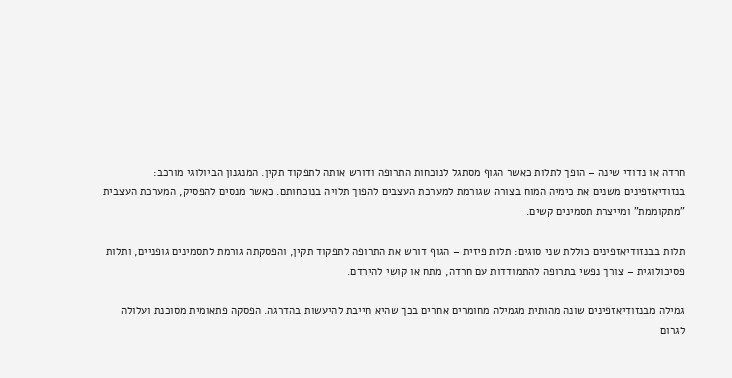חרדה או נדודי שינה – הופך לתלות כאשר הגוף מסתגל לנוכחות התרופה ודורש אותה לתפקוד תקין. המנגנון הביולוגי מורכב: בנזודיאזפינים משנים את כימיה המוח בצורה שגורמת למערכת העצבים להפוך תלויה בנוכחותם. כאשר מנסים להפסיק, המערכת העצבית "מתקוממת" ומייצרת תסמינים קשים.

תלות בבנזודיאזפינים כוללת שני סוגים: תלות פיזית – הגוף דורש את התרופה לתפקוד תקין, והפסקתה גורמת לתסמינים גופניים, ותלות פסיכולוגית – צורך נפשי בתרופה להתמודדות עם חרדה, מתח או קושי להירדם.

גמילה מבנזודיאזפינים שונה מהותית מגמילה מחומרים אחרים בכך שהיא חייבת להיעשות בהדרגה. הפסקה פתאומית מסוכנת ועלולה לגרום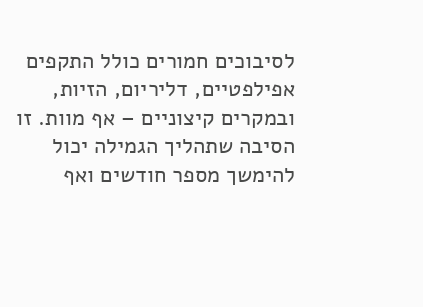לסיבוכים חמורים כולל התקפים אפילפטיים, דליריום, הזיות, ובמקרים קיצוניים – אף מוות. זו הסיבה שתהליך הגמילה יכול להימשך מספר חודשים ואף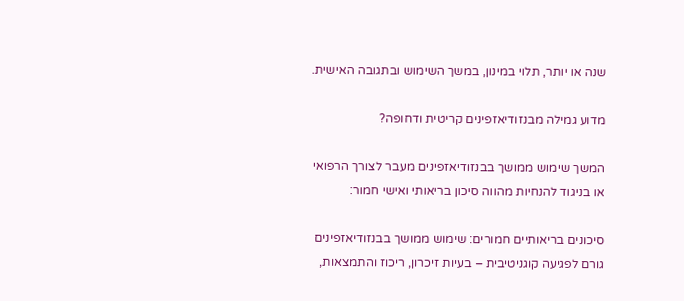שנה או יותר, תלוי במינון, במשך השימוש ובתגובה האישית.

מדוע גמילה מבנזודיאזפינים קריטית ודחופה?

המשך שימוש ממושך בבנזודיאזפינים מעבר לצורך הרפואי או בניגוד להנחיות מהווה סיכון בריאותי ואישי חמור:

סיכונים בריאותיים חמורים: שימוש ממושך בבנזודיאזפינים גורם לפגיעה קוגניטיבית – בעיות זיכרון, ריכוז והתמצאות,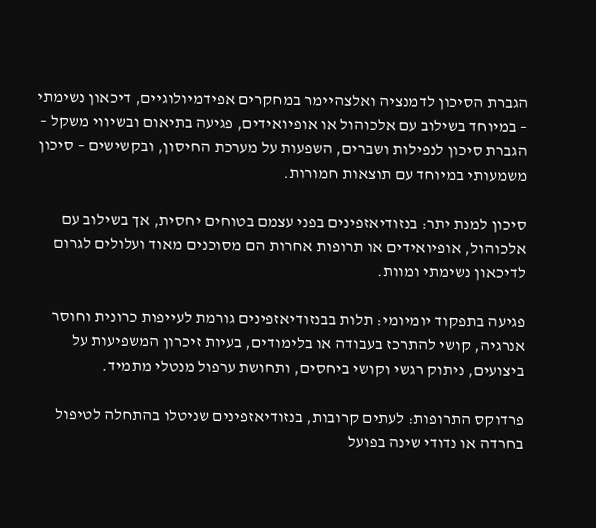הגברת הסיכון לדמנציה ואלצהיימר במחקרים אפידמיולוגיים, דיכאון נשימתי – במיוחד בשילוב עם אלכוהול או אופיואידים, פגיעה בתיאום ובשיווי משקל – הגברת סיכון לנפילות ושברים, השפעות על מערכת החיסון, ובקשישים – סיכון משמעותי במיוחד עם תוצאות חמורות.

סיכון למנת יתר: בנזודיאזפינים בפני עצמם בטוחים יחסית, אך בשילוב עם אלכוהול, אופיואידים או תרופות אחרות הם מסוכנים מאוד ועלולים לגרום לדיכאון נשימתי ומוות.

פגיעה בתפקוד יומיומי: תלות בבנזודיאזפינים גורמת לעייפות כרונית וחוסר אנרגיה, קושי להתרכז בעבודה או בלימודים, בעיות זיכרון המשפיעות על ביצועים, ניתוק רגשי וקושי ביחסים, ותחושת ערפול מנטלי מתמיד.

פרדוקס התרופות: לעתים קרובות, בנזודיאזפינים שניטלו בהתחלה לטיפול בחרדה או נדודי שינה בפועל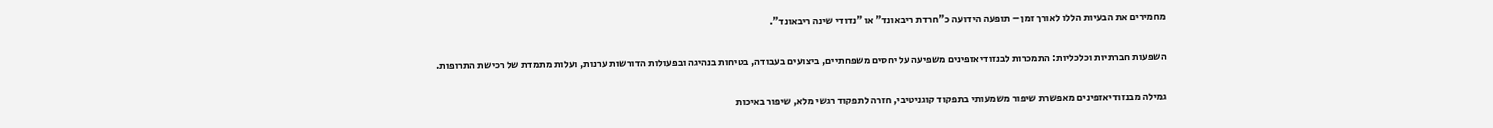מחמירים את הבעיות הללו לאורך זמן – תופעה הידועה כ"חרדת ריבאונד" או "נדודי שינה ריבאונד".

השפעות חברתיות וכלכליות: התמכרות לבנזודיאזפינים משפיעה על יחסים משפחתיים, ביצועים בעבודה, בטיחות בנהיגה ובפעולות הדורשות ערנות, ועלות מתמדת של רכישת התרופות.

גמילה מבנזודיאזפינים מאפשרת שיפור משמעותי בתפקוד קוגניטיבי, חזרה לתפקוד רגשי מלא, שיפור באיכות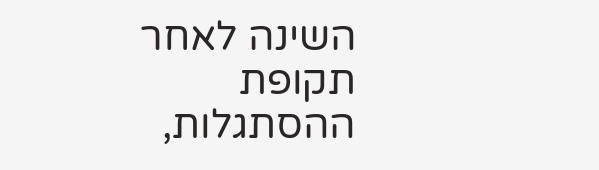השינה לאחר תקופת ההסתגלות,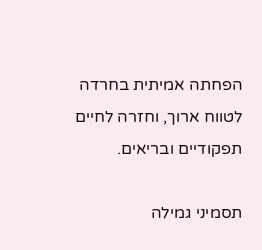הפחתה אמיתית בחרדה לטווח ארוך, וחזרה לחיים תפקודיים ובריאים.

תסמיני גמילה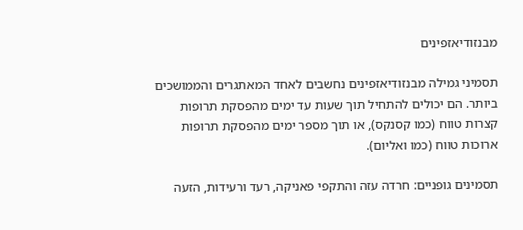מבנזודיאזפינים

תסמיני גמילה מבנזודיאזפינים נחשבים לאחד המאתגרים והממושכים ביותר. הם יכולים להתחיל תוך שעות עד ימים מהפסקת תרופות קצרות טווח (כמו קסנקס), או תוך מספר ימים מהפסקת תרופות ארוכות טווח (כמו ואליום).

תסמינים גופניים: חרדה עזה והתקפי פאניקה, רעד ורעידות, הזעה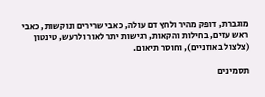מוגברת, דופק מהיר ולחץ דם עולה, כאבי שרירים ונוקשות, כאבי ראש עזים, בחילות והקאות, רגישות יתר לאור ולרעש, טינטון (צלצול באוזניים), וחוסר תיאום.

תסמינים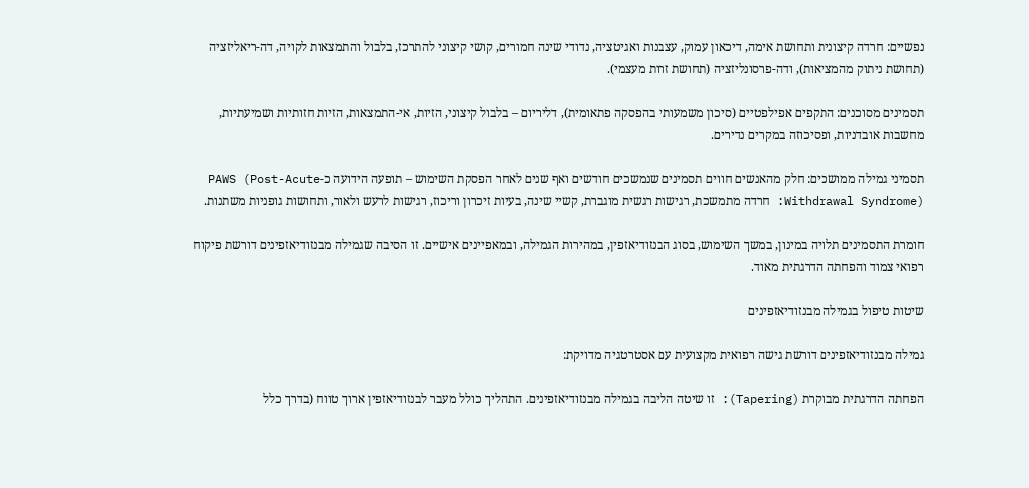נפשיים: חרדה קיצונית ותחושת אימה, דיכאון עמוק, עצבנות ואגיטציה, נדודי שינה חמורים, קושי קיצוני להתרכז, בלבול והתמצאות לקויה, דה-ריאליזציה (תחושת ניתוק מהמציאות), ודה-פרסונליזציה (תחושת זרות מעצמי).

תסמינים מסוכנים: התקפים אפילפטיים (סיכון משמעותי בהפסקה פתאומית), דליריום – בלבול קיצוני, הזיות, אי-התמצאות, הזיות חזותיות ושמיעתיות, מחשבות אובדניות, ופסיכוזה במקרים נדירים.

תסמיני גמילה ממושכים: חלק מהאנשים חווים תסמינים שנמשכים חודשים ואף שנים לאחר הפסקת השימוש – תופעה הידועה כ-PAWS (Post-Acute Withdrawal Syndrome): חרדה מתמשכת, רגישות רגשית מוגברת, קשיי שינה, בעיות זיכרון וריכוז, רגישות לרעש ולאור, ותחושות גופניות משתנות.

חומרת התסמינים תלויה במינון, במשך השימוש, בסוג הבנזודיאזפין, במהירות הגמילה, ובמאפיינים אישיים. זו הסיבה שגמילה מבנזודיאזפינים דורשת פיקוח רפואי צמוד והפחתה הדרגתית מאוד.

שיטות טיפול בגמילה מבנזודיאזפינים

גמילה מבנזודיאזפינים דורשת גישה רפואית מקצועית עם אסטרטגיה מדויקת:

הפחתה הדרגתית מבוקרת (Tapering): זו שיטה הליבה בגמילה מבנזודיאזפינים. התהליך כולל מעבר לבנזודיאזפין ארוך טווח (בדרך כלל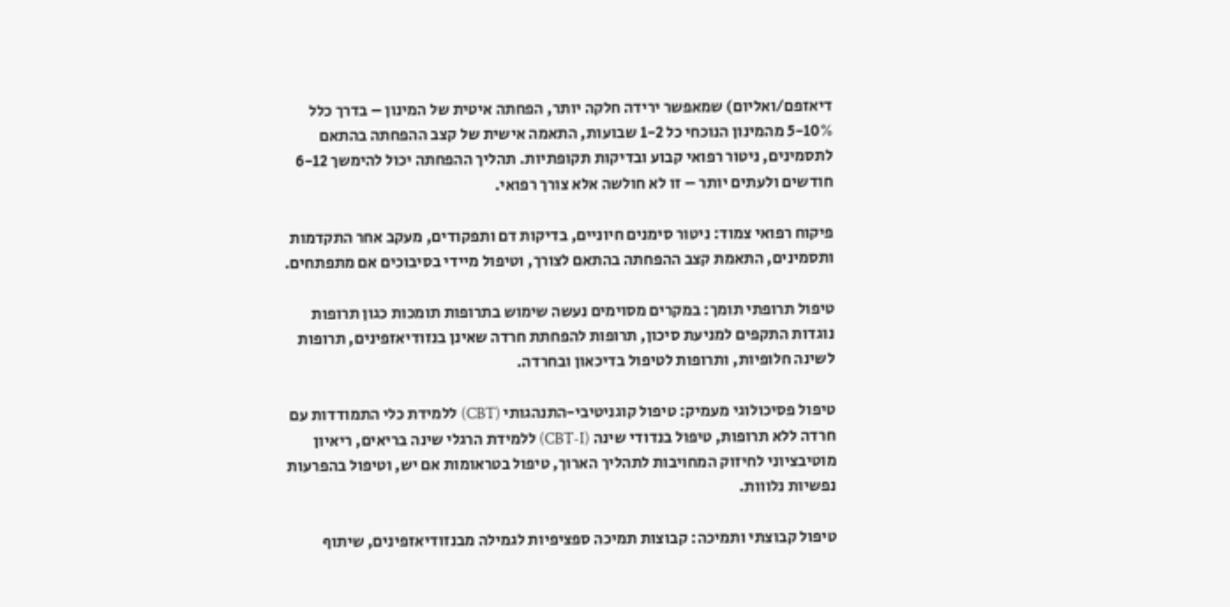דיאזפם/ואליום) שמאפשר ירידה חלקה יותר, הפחתה איטית של המינון – בדרך כלל 5-10% מהמינון הנוכחי כל 1-2 שבועות, התאמה אישית של קצב ההפחתה בהתאם לתסמינים, ניטור רפואי קבוע ובדיקות תקופתיות. תהליך ההפחתה יכול להימשך 6-12 חודשים ולעתים יותר – זו לא חולשה אלא צורך רפואי.

פיקוח רפואי צמוד: ניטור סימנים חיוניים, בדיקות דם ותפקודים, מעקב אחר התקדמות ותסמינים, התאמת קצב ההפחתה בהתאם לצורך, וטיפול מיידי בסיבוכים אם מתפתחים.

טיפול תרופתי תומך: במקרים מסוימים נעשה שימוש בתרופות תומכות כגון תרופות נוגדות התקפים למניעת סיכון, תרופות להפחתת חרדה שאינן בנזודיאזפינים, תרופות לשינה חלופיות, ותרופות לטיפול בדיכאון ובחרדה.

טיפול פסיכולוגי מעמיק: טיפול קוגניטיבי-התנהגותי (CBT) ללמידת כלי התמודדות עם חרדה ללא תרופות, טיפול בנדודי שינה (CBT-I) ללמידת הרגלי שינה בריאים, ריאיון מוטיבציוני לחיזוק המחויבות לתהליך הארוך, טיפול בטראומות אם יש, וטיפול בהפרעות נפשיות נלווות.

טיפול קבוצתי ותמיכה: קבוצות תמיכה ספציפיות לגמילה מבנזודיאזפינים, שיתוף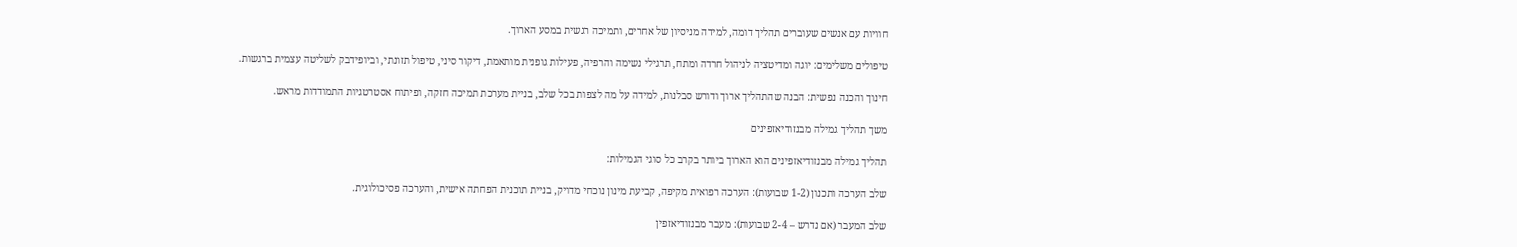חוויות עם אנשים שעוברים תהליך דומה, למידה מניסיון של אחרים, ותמיכה רגשית במסע הארוך.

טיפולים משלימים: יוגה ומדיטציה לניהול חרדה ומתח, תרגילי נשימה והרפיה, פעילות גופנית מותאמת, דיקור סיני, טיפול תזונתי, וביופידבק לשליטה עצמית ברגשות.

חינוך והכנה נפשית: הבנה שהתהליך ארוך ודורש סבלנות, למידה על מה לצפות בכל שלב, בניית מערכת תמיכה חזקה, ופיתוח אסטרטגיות התמודדות מראש.

משך תהליך גמילה מבנזודיאזפינים

תהליך גמילה מבנזודיאזפינים הוא הארוך ביותר בקרב כל סוגי הגמילות:

שלב הערכה ותכנון (1-2 שבועות): הערכה רפואית מקיפה, קביעת מינון נוכחי מדויק, בניית תוכנית הפחתה אישית, והערכה פסיכולוגית.

שלב המעבר (אם נדרש – 2-4 שבועות): מעבר מבנזודיאזפין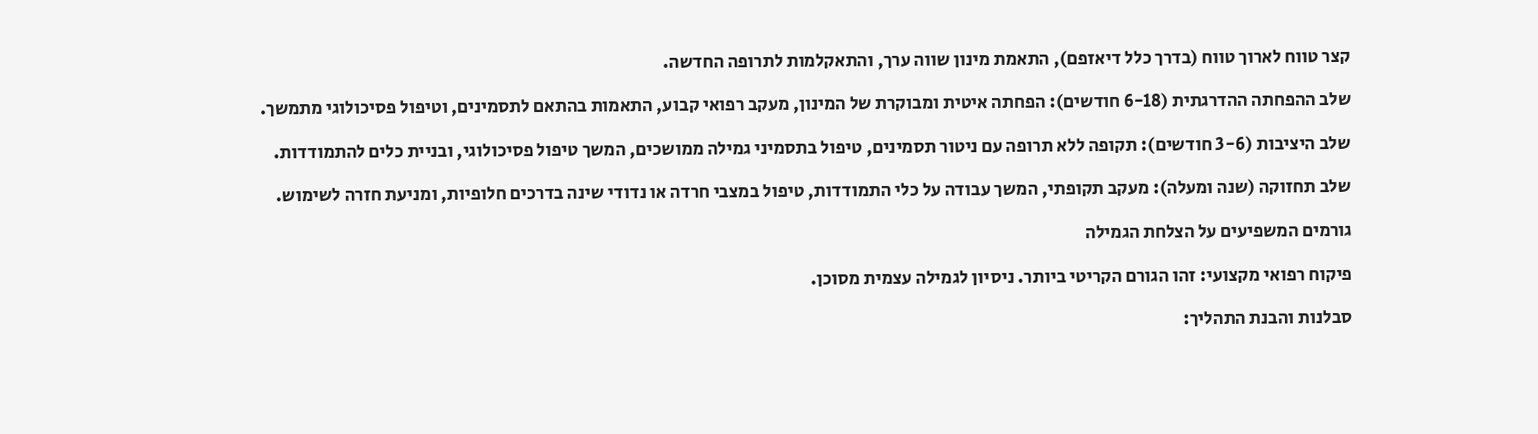קצר טווח לארוך טווח (בדרך כלל דיאזפם), התאמת מינון שווה ערך, והתאקלמות לתרופה החדשה.

שלב ההפחתה ההדרגתית (6-18 חודשים): הפחתה איטית ומבוקרת של המינון, מעקב רפואי קבוע, התאמות בהתאם לתסמינים, וטיפול פסיכולוגי מתמשך.

שלב היציבות (3-6 חודשים): תקופה ללא תרופה עם ניטור תסמינים, טיפול בתסמיני גמילה ממושכים, המשך טיפול פסיכולוגי, ובניית כלים להתמודדות.

שלב תחזוקה (שנה ומעלה): מעקב תקופתי, המשך עבודה על כלי התמודדות, טיפול במצבי חרדה או נדודי שינה בדרכים חלופיות, ומניעת חזרה לשימוש.

גורמים המשפיעים על הצלחת הגמילה

פיקוח רפואי מקצועי: זהו הגורם הקריטי ביותר. ניסיון לגמילה עצמית מסוכן.

סבלנות והבנת התהליך: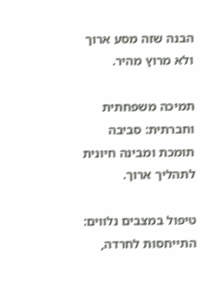הבנה שזה מסע ארוך ולא מרוץ מהיר.

תמיכה משפחתית וחברתית: סביבה תומכת ומבינה חיונית לתהליך ארוך.

טיפול במצבים נלווים: התייחסות לחרדה,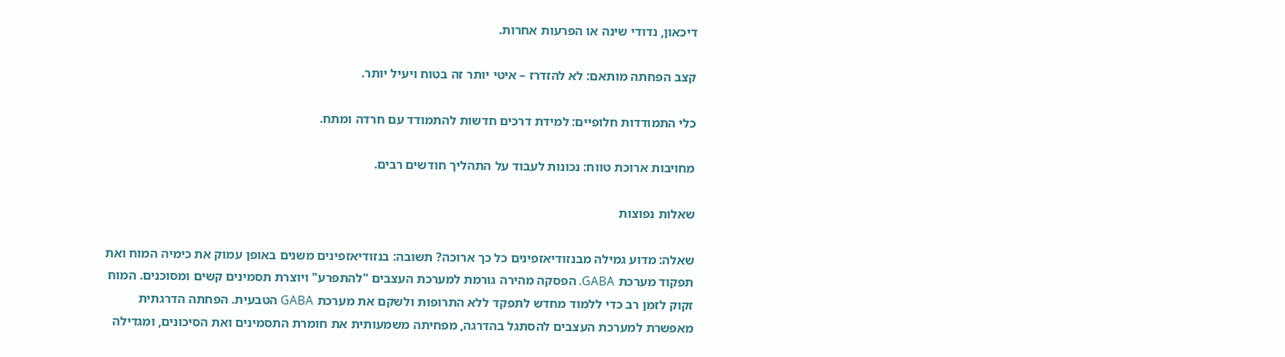דיכאון, נדודי שינה או הפרעות אחרות.

קצב הפחתה מותאם: לא להזדרז – איטי יותר זה בטוח ויעיל יותר.

כלי התמודדות חלופיים: למידת דרכים חדשות להתמודד עם חרדה ומתח.

מחויבות ארוכת טווח: נכונות לעבוד על התהליך חודשים רבים.

שאלות נפוצות

שאלה: מדוע גמילה מבנזודיאזפינים כל כך ארוכה? תשובה: בנזודיאזפינים משנים באופן עמוק את כימיה המוח ואת תפקוד מערכת GABA. הפסקה מהירה גורמת למערכת העצבים "להתפרע" ויוצרת תסמינים קשים ומסוכנים. המוח זקוק לזמן רב כדי ללמוד מחדש לתפקד ללא התרופות ולשקם את מערכת GABA הטבעית. הפחתה הדרגתית מאפשרת למערכת העצבים להסתגל בהדרגה, מפחיתה משמעותית את חומרת התסמינים ואת הסיכונים, ומגדילה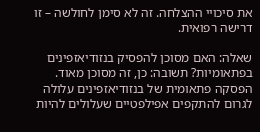את סיכויי ההצלחה. זה לא סימן לחולשה – זו דרישה רפואית.

שאלה: האם מסוכן להפסיק בנזודיאזפינים בפתאומיות? תשובה: כן, זה מסוכן מאוד. הפסקה פתאומית של בנזודיאזפינים עלולה לגרום להתקפים אפילפטיים שעלולים להיות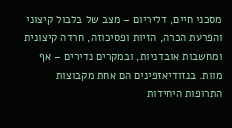מסכני חיים, דליריום – מצב של בלבול קיצוני והפרעת הכרה, הזיות ופסיכוזה, חרדה קיצונית ומחשבות אובדניות, ובמקרים נדירים – אף מוות. בנזודיאזפינים הם אחת מקבוצות התרופות היחידות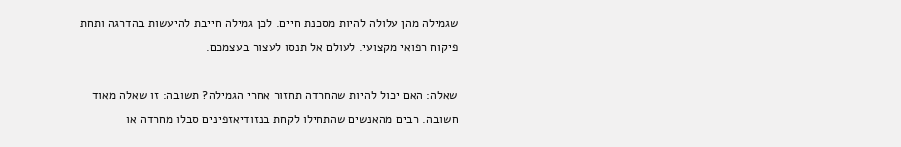שגמילה מהן עלולה להיות מסכנת חיים. לכן גמילה חייבת להיעשות בהדרגה ותחת פיקוח רפואי מקצועי. לעולם אל תנסו לעצור בעצמכם.

שאלה: האם יכול להיות שהחרדה תחזור אחרי הגמילה? תשובה: זו שאלה מאוד חשובה. רבים מהאנשים שהתחילו לקחת בנזודיאזפינים סבלו מחרדה או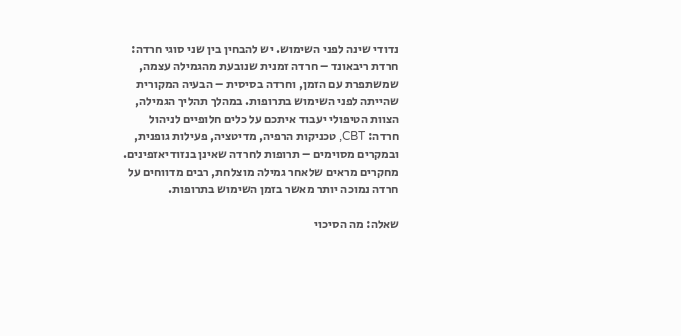נדודי שינה לפני השימוש. יש להבחין בין שני סוגי חרדה: חרדת ריבאונד – חרדה זמנית שנובעת מהגמילה עצמה, שמשתפרת עם הזמן, וחרדה בסיסית – הבעיה המקורית שהייתה לפני השימוש בתרופות. במהלך תהליך הגמילה, הצוות הטיפולי יעבוד איתכם על כלים חלופיים לניהול חרדה: CBT, טכניקות הרפיה, מדיטציה, פעילות גופנית, ובמקרים מסוימים – תרופות לחרדה שאינן בנזודיאזפינים. מחקרים מראים שלאחר גמילה מוצלחת, רבים מדווחים על חרדה נמוכה יותר מאשר בזמן השימוש בתרופות.

שאלה: מה הסיכוי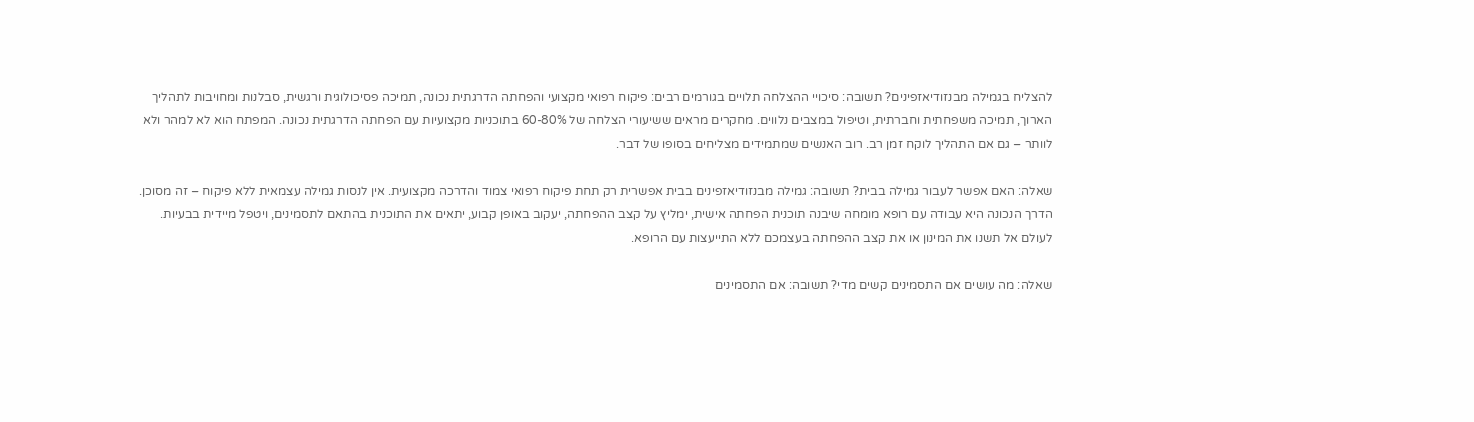להצליח בגמילה מבנזודיאזפינים? תשובה: סיכויי ההצלחה תלויים בגורמים רבים: פיקוח רפואי מקצועי והפחתה הדרגתית נכונה, תמיכה פסיכולוגית ורגשית, סבלנות ומחויבות לתהליך הארוך, תמיכה משפחתית וחברתית, וטיפול במצבים נלווים. מחקרים מראים ששיעורי הצלחה של 60-80% בתוכניות מקצועיות עם הפחתה הדרגתית נכונה. המפתח הוא לא למהר ולא לוותר – גם אם התהליך לוקח זמן רב. רוב האנשים שמתמידים מצליחים בסופו של דבר.

שאלה: האם אפשר לעבור גמילה בבית? תשובה: גמילה מבנזודיאזפינים בבית אפשרית רק תחת פיקוח רפואי צמוד והדרכה מקצועית. אין לנסות גמילה עצמאית ללא פיקוח – זה מסוכן. הדרך הנכונה היא עבודה עם רופא מומחה שיבנה תוכנית הפחתה אישית, ימליץ על קצב ההפחתה, יעקוב באופן קבוע, יתאים את התוכנית בהתאם לתסמינים, ויטפל מיידית בבעיות. לעולם אל תשנו את המינון או את קצב ההפחתה בעצמכם ללא התייעצות עם הרופא.

שאלה: מה עושים אם התסמינים קשים מדי? תשובה: אם התסמינים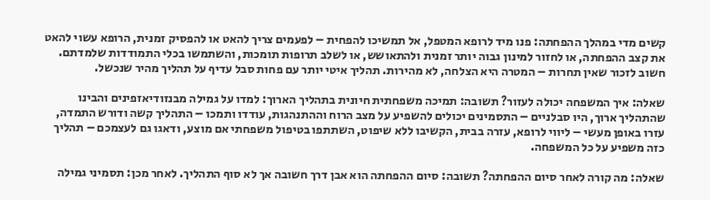קשים מדי במהלך ההפחתה: פנו מיד לרופא המטפל, אל תמשיכו להפחית – לפעמים צריך להאט או להפסיק זמנית, הרופא עשוי להאט את קצב ההפחתה, או לחזור למינון גבוה יותר זמנית ולהתאושש, או לשלב תרופות תומכות, והשתמשו בכלי התמודדות שלמדתם. חשוב לזכור שאין תחרות – המטרה היא הצלחה, לא מהירות. תהליך איטי יותר עם פחות סבל עדיף על תהליך מהיר שנכשל.

שאלה: איך המשפחה יכולה לעזור? תשובה: תמיכה משפחתית חיונית בתהליך הארוך: למדו על גמילה מבנזודיאזפינים והבינו שהתהליך ארוך, היו סבלניים – התסמינים יכולים להשפיע על מצב הרוח וההתנהגות, עודדו ותמכו – התהליך קשה ודורש התמדה, עזרו באופן מעשי – ליווי לרופא, עזרה בבית, הקשיבו ללא שיפוט, השתתפו בטיפול משפחתי אם מוצע, ודאגו גם לעצמכם – תהליך כזה משפיע על כל המשפחה.

שאלה: מה קורה לאחר סיום ההפחתה? תשובה: סיום ההפחתה הוא אבן דרך חשובה אך לא סוף התהליך. לאחר מכן: תסמיני גמילה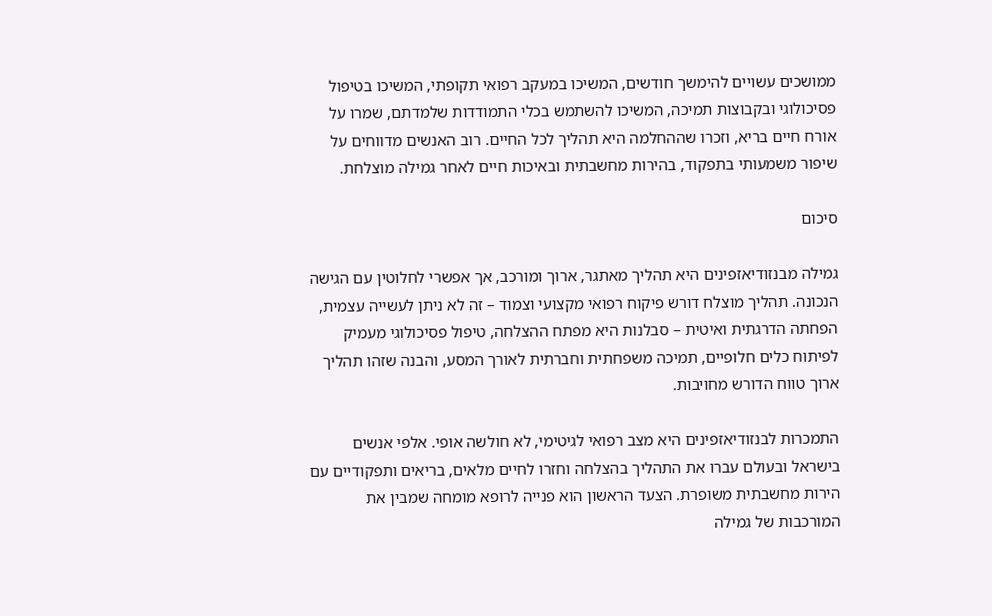ממושכים עשויים להימשך חודשים, המשיכו במעקב רפואי תקופתי, המשיכו בטיפול פסיכולוגי ובקבוצות תמיכה, המשיכו להשתמש בכלי התמודדות שלמדתם, שמרו על אורח חיים בריא, וזכרו שההחלמה היא תהליך לכל החיים. רוב האנשים מדווחים על שיפור משמעותי בתפקוד, בהירות מחשבתית ובאיכות חיים לאחר גמילה מוצלחת.

סיכום

גמילה מבנזודיאזפינים היא תהליך מאתגר, ארוך ומורכב, אך אפשרי לחלוטין עם הגישה הנכונה. תהליך מוצלח דורש פיקוח רפואי מקצועי וצמוד – זה לא ניתן לעשייה עצמית, הפחתה הדרגתית ואיטית – סבלנות היא מפתח ההצלחה, טיפול פסיכולוגי מעמיק לפיתוח כלים חלופיים, תמיכה משפחתית וחברתית לאורך המסע, והבנה שזהו תהליך ארוך טווח הדורש מחויבות.

התמכרות לבנזודיאזפינים היא מצב רפואי לגיטימי, לא חולשה אופי. אלפי אנשים בישראל ובעולם עברו את התהליך בהצלחה וחזרו לחיים מלאים, בריאים ותפקודיים עם הירות מחשבתית משופרת. הצעד הראשון הוא פנייה לרופא מומחה שמבין את המורכבות של גמילה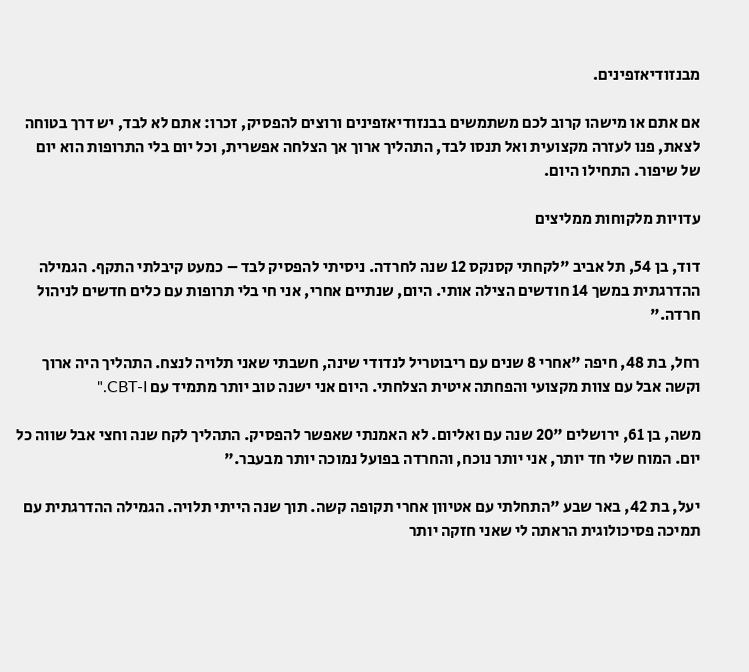מבנזודיאזפינים.

אם אתם או מישהו קרוב לכם משתמשים בבנזודיאזפינים ורוצים להפסיק, זכרו: אתם לא לבד, יש דרך בטוחה לצאת, פנו לעזרה מקצועית ואל תנסו לבד, התהליך ארוך אך הצלחה אפשרית, וכל יום בלי התרופות הוא יום של שיפור. התחילו היום.

עדויות מלקוחות ממליצים

דוד, בן 54, תל אביב "לקחתי קסנקס 12 שנה לחרדה. ניסיתי להפסיק לבד – כמעט קיבלתי התקף. הגמילה ההדרגתית במשך 14 חודשים הצילה אותי. היום, שנתיים אחרי, אני חי בלי תרופות עם כלים חדשים לניהול חרדה."

רחל, בת 48, חיפה "אחרי 8 שנים עם ריבוטריל לנדודי שינה, חשבתי שאני תלויה לנצח. התהליך היה ארוך וקשה אבל עם צוות מקצועי והפחתה איטית הצלחתי. היום אני ישנה טוב יותר מתמיד עם CBT-I."

משה, בן 61, ירושלים "20 שנה עם ואליום. לא האמנתי שאפשר להפסיק. התהליך לקח שנה וחצי אבל שווה כל יום. המוח שלי חד יותר, אני יותר נוכח, והחרדה בפועל נמוכה יותר מבעבר."

יעל, בת 42, באר שבע "התחלתי עם אטיוון אחרי תקופה קשה. תוך שנה הייתי תלויה. הגמילה ההדרגתית עם תמיכה פסיכולוגית הראתה לי שאני חזקה יותר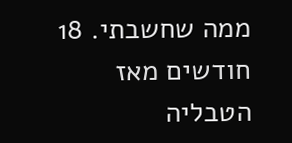ממה שחשבתי. 18 חודשים מאז הטבליה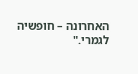האחרונה – חופשיה לגמרי."